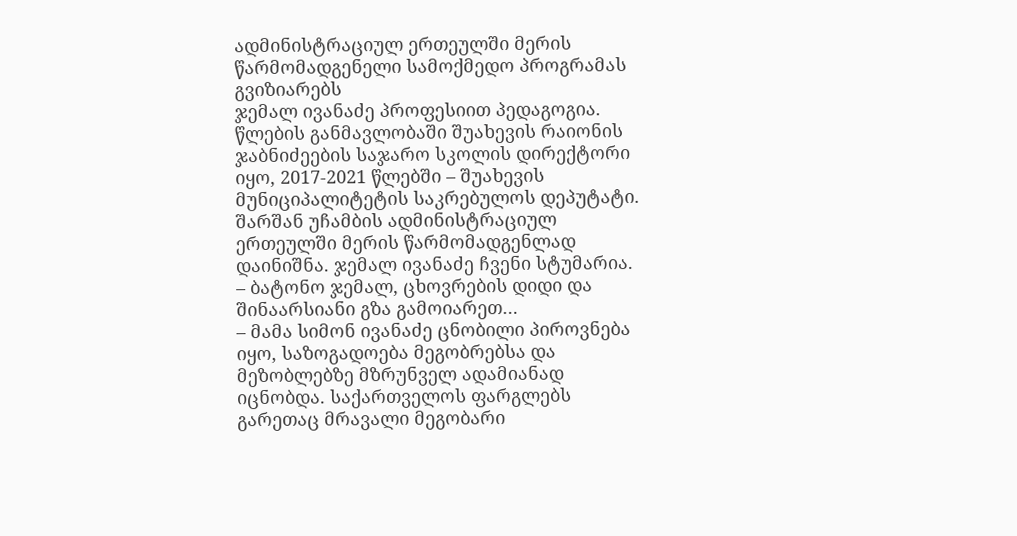ადმინისტრაციულ ერთეულში მერის წარმომადგენელი სამოქმედო პროგრამას გვიზიარებს
ჯემალ ივანაძე პროფესიით პედაგოგია. წლების განმავლობაში შუახევის რაიონის ჯაბნიძეების საჯარო სკოლის დირექტორი იყო, 2017-2021 წლებში – შუახევის მუნიციპალიტეტის საკრებულოს დეპუტატი. შარშან უჩამბის ადმინისტრაციულ ერთეულში მერის წარმომადგენლად დაინიშნა. ჯემალ ივანაძე ჩვენი სტუმარია.
– ბატონო ჯემალ, ცხოვრების დიდი და შინაარსიანი გზა გამოიარეთ…
– მამა სიმონ ივანაძე ცნობილი პიროვნება იყო, საზოგადოება მეგობრებსა და მეზობლებზე მზრუნველ ადამიანად იცნობდა. საქართველოს ფარგლებს გარეთაც მრავალი მეგობარი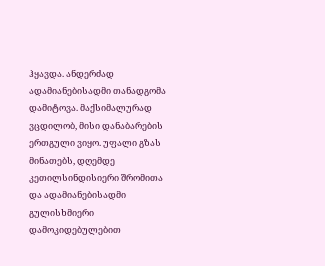ჰყავდა. ანდერძად ადამიანებისადმი თანადგომა დამიტოვა. მაქსიმალურად ვცდილობ, მისი დანაბარების ერთგული ვიყო. უფალი გზას მინათებს, დღემდე კეთილსინდისიერი შრომითა და ადამიანებისადმი გულისხმიერი დამოკიდებულებით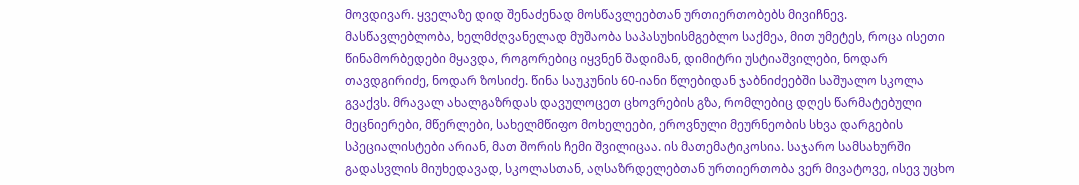მოვდივარ. ყველაზე დიდ შენაძენად მოსწავლეებთან ურთიერთობებს მივიჩნევ. მასწავლებლობა, ხელმძღვანელად მუშაობა საპასუხისმგებლო საქმეა, მით უმეტეს, როცა ისეთი წინამორბედები მყავდა, როგორებიც იყვნენ შადიმან, დიმიტრი უსტიაშვილები, ნოდარ თავდგირიძე, ნოდარ ზოსიძე. წინა საუკუნის 60-იანი წლებიდან ჯაბნიძეებში საშუალო სკოლა გვაქვს. მრავალ ახალგაზრდას დავულოცეთ ცხოვრების გზა, რომლებიც დღეს წარმატებული მეცნიერები, მწერლები, სახელმწიფო მოხელეები, ეროვნული მეურნეობის სხვა დარგების სპეციალისტები არიან, მათ შორის ჩემი შვილიცაა. ის მათემატიკოსია. საჯარო სამსახურში გადასვლის მიუხედავად, სკოლასთან, აღსაზრდელებთან ურთიერთობა ვერ მივატოვე, ისევ უცხო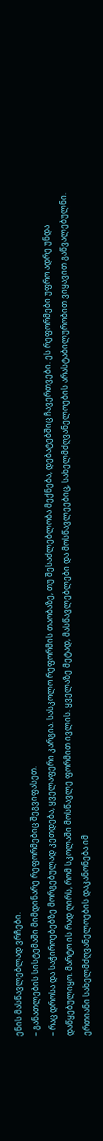ენის მასწავლებლად ვრჩები.
– განათლების სისტემაში მიმდინარე რეფორმებიც შეგვიფასეთ.
– რაც დროსა და საჭიროებებზე მორგებულად კეთდება, ყველაფერი კარგია. სასკოლო რეფორმის თაობაზე, თუ შესაძლებლობა მექნება, დებატებშიც ჩავერთვები. ეს რეფორმები უფრო ადრე უნდა დაწყებულიყო. მარტო ის რად ღირს, რომ სკოლაში მოსწავლე ფორმით ივლის. ყველაზე მეტად, მასწავლებლები და მოსწავლეებიც, სახელმძღვანელოების არასტაბილურობით ვიყავით გაწვალებულნი. ერთიანი სახელმძღვანელოების დაკანონება იმ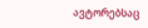ავტორებსაც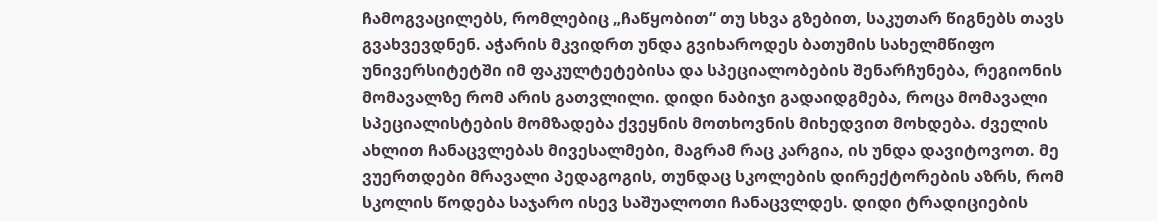ჩამოგვაცილებს, რომლებიც „ჩაწყობით“ თუ სხვა გზებით, საკუთარ წიგნებს თავს გვახვევდნენ. აჭარის მკვიდრთ უნდა გვიხაროდეს ბათუმის სახელმწიფო უნივერსიტეტში იმ ფაკულტეტებისა და სპეციალობების შენარჩუნება, რეგიონის მომავალზე რომ არის გათვლილი. დიდი ნაბიჯი გადაიდგმება, როცა მომავალი სპეციალისტების მომზადება ქვეყნის მოთხოვნის მიხედვით მოხდება. ძველის ახლით ჩანაცვლებას მივესალმები, მაგრამ რაც კარგია, ის უნდა დავიტოვოთ. მე ვუერთდები მრავალი პედაგოგის, თუნდაც სკოლების დირექტორების აზრს, რომ სკოლის წოდება საჯარო ისევ საშუალოთი ჩანაცვლდეს. დიდი ტრადიციების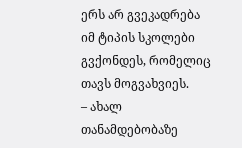ერს არ გვეკადრება იმ ტიპის სკოლები გვქონდეს, რომელიც თავს მოგვახვიეს.
– ახალ თანამდებობაზე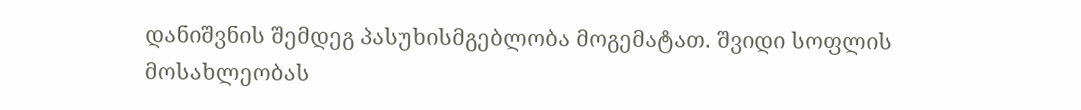დანიშვნის შემდეგ პასუხისმგებლობა მოგემატათ. შვიდი სოფლის მოსახლეობას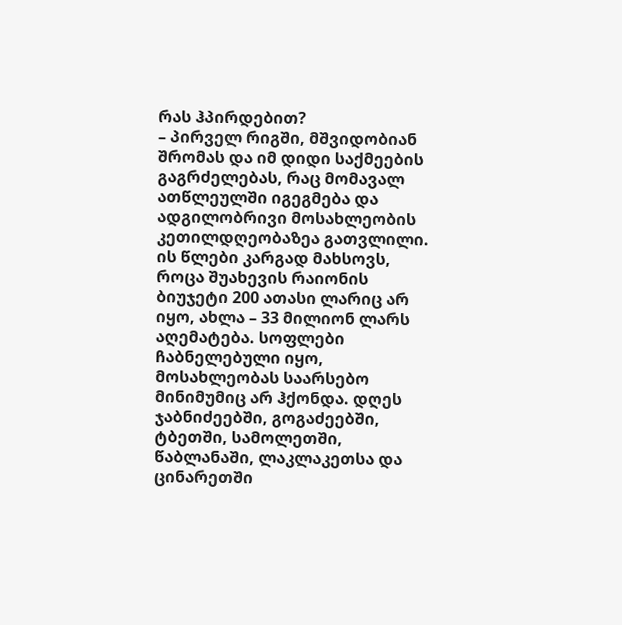რას ჰპირდებით?
– პირველ რიგში, მშვიდობიან შრომას და იმ დიდი საქმეების გაგრძელებას, რაც მომავალ ათწლეულში იგეგმება და ადგილობრივი მოსახლეობის კეთილდღეობაზეა გათვლილი. ის წლები კარგად მახსოვს, როცა შუახევის რაიონის ბიუჯეტი 200 ათასი ლარიც არ იყო, ახლა – 33 მილიონ ლარს აღემატება. სოფლები ჩაბნელებული იყო, მოსახლეობას საარსებო მინიმუმიც არ ჰქონდა. დღეს ჯაბნიძეებში, გოგაძეებში, ტბეთში, სამოლეთში, წაბლანაში, ლაკლაკეთსა და ცინარეთში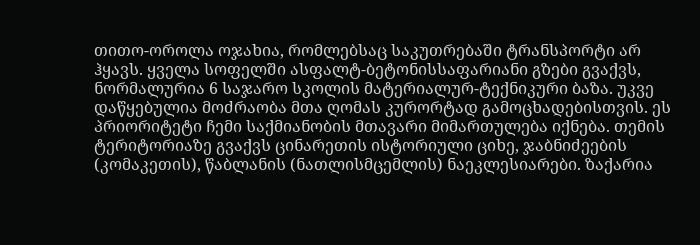თითო-ოროლა ოჯახია, რომლებსაც საკუთრებაში ტრანსპორტი არ ჰყავს. ყველა სოფელში ასფალტ-ბეტონისსაფარიანი გზები გვაქვს, ნორმალურია 6 საჯარო სკოლის მატერიალურ-ტექნიკური ბაზა. უკვე დაწყებულია მოძრაობა მთა ღომას კურორტად გამოცხადებისთვის. ეს პრიორიტეტი ჩემი საქმიანობის მთავარი მიმართულება იქნება. თემის ტერიტორიაზე გვაქვს ცინარეთის ისტორიული ციხე, ჯაბნიძეების (კომაკეთის), წაბლანის (ნათლისმცემლის) ნაეკლესიარები. ზაქარია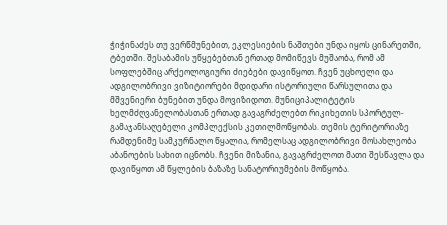ჭიჭინაძეს თუ ვერწმუნებით, ეკლესიების ნაშთები უნდა იყოს ცინარეთში, ტბეთში. შესაბამის უწყებებთან ერთად მომიწევს მუშაობა, რომ ამ სოფლებშიც არქეოლოგიური ძიებები დავიწყოთ. ჩვენ უცხოელი და ადგილობრივი ვიზიტიორები მდიდარი ისტორიული წარსულითა და მშვენიერი ბუნებით უნდა მოვიზიდოთ. მუნიციპალიტეტის ხელმძღვანელობასთან ერთად გავაგრძელებთ რიკიხეთის სპორტულ-გამაჯანსაღებელი კომპლექსის კეთილმოწყობას. თემის ტერიტორიაზე რამდენიმე სამკურნალო წყალია, რომელსაც ადგილობრივი მოსახლეობა აბანოების სახით იცნობს. ჩვენი მიზანია, გავაგრძელოთ მათი შესწავლა და დავიწყოთ ამ წყლების ბაზაზე სანატორიუმების მოწყობა.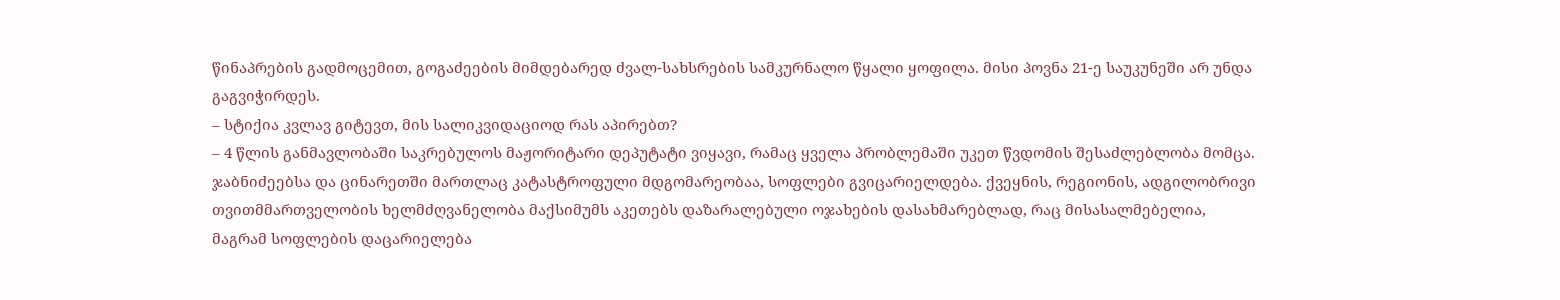წინაპრების გადმოცემით, გოგაძეების მიმდებარედ ძვალ-სახსრების სამკურნალო წყალი ყოფილა. მისი პოვნა 21-ე საუკუნეში არ უნდა გაგვიჭირდეს.
– სტიქია კვლავ გიტევთ, მის სალიკვიდაციოდ რას აპირებთ?
– 4 წლის განმავლობაში საკრებულოს მაჟორიტარი დეპუტატი ვიყავი, რამაც ყველა პრობლემაში უკეთ წვდომის შესაძლებლობა მომცა. ჯაბნიძეებსა და ცინარეთში მართლაც კატასტროფული მდგომარეობაა, სოფლები გვიცარიელდება. ქვეყნის, რეგიონის, ადგილობრივი თვითმმართველობის ხელმძღვანელობა მაქსიმუმს აკეთებს დაზარალებული ოჯახების დასახმარებლად, რაც მისასალმებელია, მაგრამ სოფლების დაცარიელება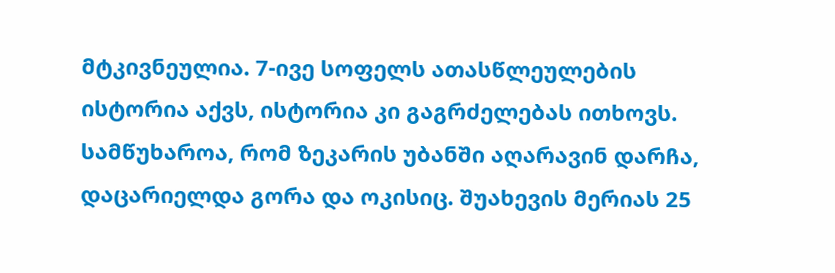მტკივნეულია. 7-ივე სოფელს ათასწლეულების ისტორია აქვს, ისტორია კი გაგრძელებას ითხოვს. სამწუხაროა, რომ ზეკარის უბანში აღარავინ დარჩა, დაცარიელდა გორა და ოკისიც. შუახევის მერიას 25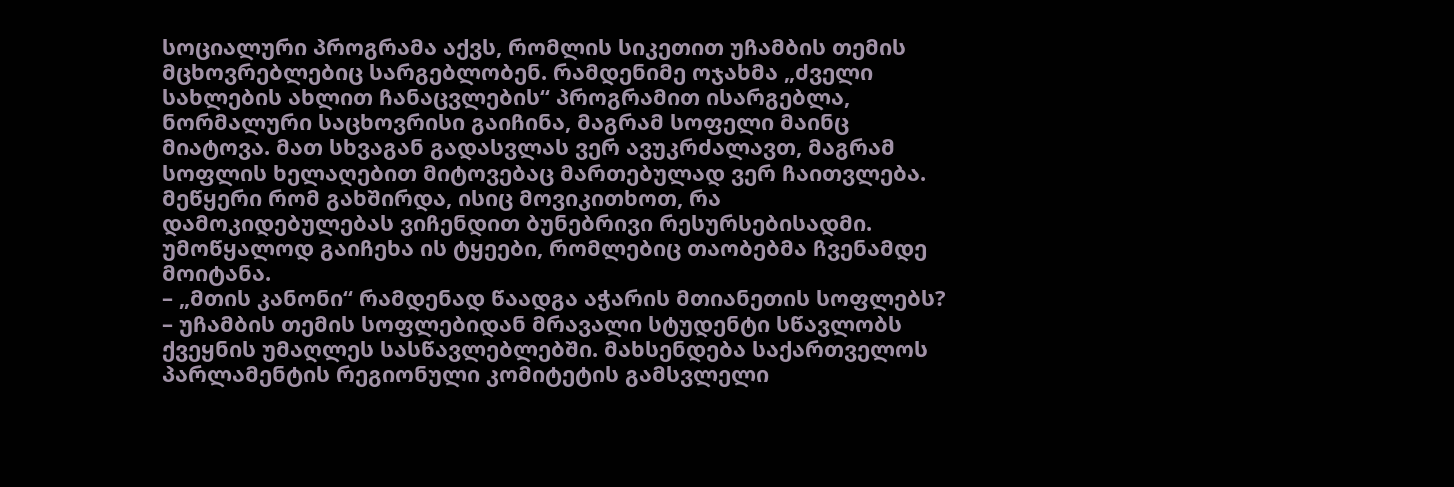სოციალური პროგრამა აქვს, რომლის სიკეთით უჩამბის თემის მცხოვრებლებიც სარგებლობენ. რამდენიმე ოჯახმა „ძველი სახლების ახლით ჩანაცვლების“ პროგრამით ისარგებლა, ნორმალური საცხოვრისი გაიჩინა, მაგრამ სოფელი მაინც მიატოვა. მათ სხვაგან გადასვლას ვერ ავუკრძალავთ, მაგრამ სოფლის ხელაღებით მიტოვებაც მართებულად ვერ ჩაითვლება. მეწყერი რომ გახშირდა, ისიც მოვიკითხოთ, რა დამოკიდებულებას ვიჩენდით ბუნებრივი რესურსებისადმი. უმოწყალოდ გაიჩეხა ის ტყეები, რომლებიც თაობებმა ჩვენამდე მოიტანა.
– „მთის კანონი“ რამდენად წაადგა აჭარის მთიანეთის სოფლებს?
– უჩამბის თემის სოფლებიდან მრავალი სტუდენტი სწავლობს ქვეყნის უმაღლეს სასწავლებლებში. მახსენდება საქართველოს პარლამენტის რეგიონული კომიტეტის გამსვლელი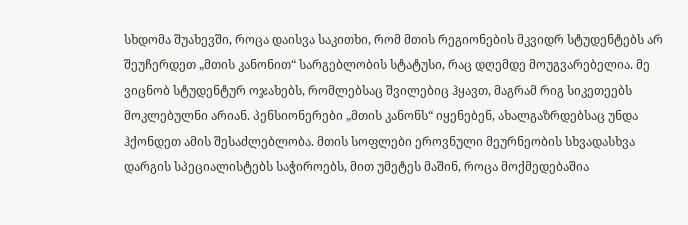სხდომა შუახევში, როცა დაისვა საკითხი, რომ მთის რეგიონების მკვიდრ სტუდენტებს არ შეუჩერდეთ „მთის კანონით“ სარგებლობის სტატუსი, რაც დღემდე მოუგვარებელია. მე ვიცნობ სტუდენტურ ოჯახებს, რომლებსაც შვილებიც ჰყავთ, მაგრამ რიგ სიკეთეებს მოკლებულნი არიან. პენსიონერები „მთის კანონს“ იყენებენ, ახალგაზრდებსაც უნდა ჰქონდეთ ამის შესაძლებლობა. მთის სოფლები ეროვნული მეურნეობის სხვადასხვა დარგის სპეციალისტებს საჭიროებს, მით უმეტეს მაშინ, როცა მოქმედებაშია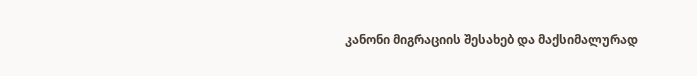კანონი მიგრაციის შესახებ და მაქსიმალურად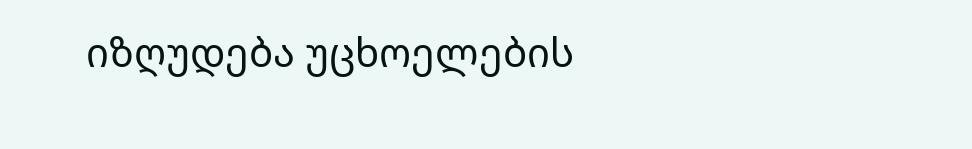იზღუდება უცხოელების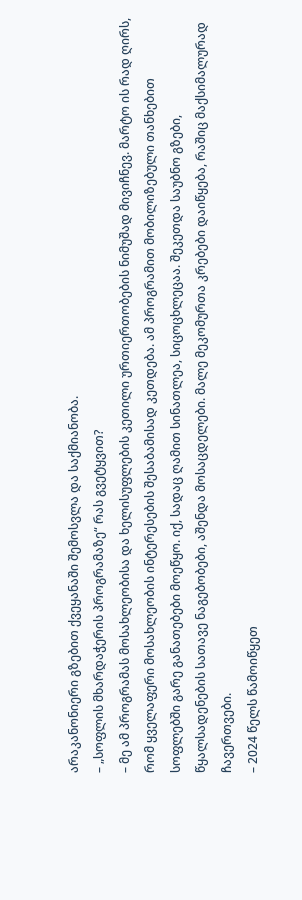არაკანონიერი გზებით ქვეყანაში შემოსვლა და საქმიანობა.
– „სოფლის მხარდაჭერის პროგრამაზე“ რას გვეტყვით?
– მე ამ პროგრამას მოსახლეობისა და ხელისუფლების კეთილი ურთიერთობების ნიმუშად მივიჩნევ. მარტო ის რად ღირს, რომ ყველაფერი მოსახლეობის ინტერესების შესაბამისად კეთდება. ამ პროგრამით მობილიზებული თანხებით სოფლებში გარე განათებები მოეწყო. იქ, სადაც ღამით სინათლეა, სიცოცხლეცაა. შეკეთდა საუბნო გზები, წყალსადენების სათავე ნაგებობები, აშენდა მოსაცდელები. მალე მეკომურთა კრებები დაიწყება, რაშიც მაქსიმალურად ჩავერთვები.
– 2024 წელს წამოიწყეთ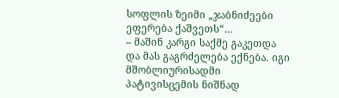სოფლის ზეიმი „ჯაბნიძეები ეფერება ქაშვეთს“…
– მაშინ კარგი საქმე გაკეთდა და მას გაგრძელება ექნება. იგი მშობლიურისადმი პატივისცემის ნიშნად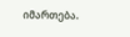იმართება.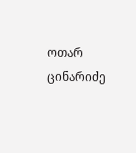ოთარ ცინარიძე